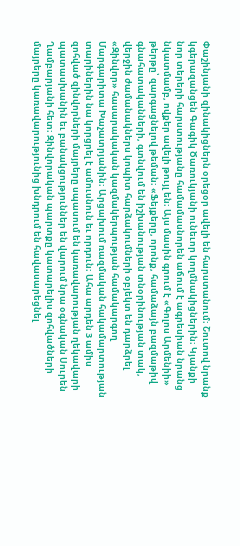Փաշինյանի զինակիցներն օրեցօր ավելի են հարստանում։ Շուտով նրանք կգերազանցեն Գագիկ Ծառուկյանի ունեւոր կողմնակիցներին։ Կյանքի նոր տերերի հարստությանը համամասնորեն աճում է ագրեսիան նրանց նկատմամբ, ովքեր ավելի թույլ են։ Այս մասին գրում է «Գոլոս Արմենիի» թերթը՝ զարգացնելով թեման։ «Ֆեյքերը, որոնք, համաձայն բազմաթիվ գնահատականների, գտնվում են իշխանության տնօրինության տակ, վերջին ժամանակներս կոպիտ հարձակումների օբյեկտ են դարձրել «Զինվոր» հասարակական կազմակերպության համակարգող Մարգարիտա Խաչատրյանին։ Արցախում ռազմական հակամարտության տարիներին նա կորցրել է ամուսնուն եւ որդուն։ Ահա արդեն 3 ամիս զոհված զինվորների մայրերը սպասում են կառավարության ղեկավարի պատասխանին եւ բանակցություններ են վարում նրա օգնական Սուրեն Ղամբարյանի հետ։ Զինվորական պարտքը կատարելիս զոհվածների մայրերը կառավարությունից խնդրում են հավասարեցնել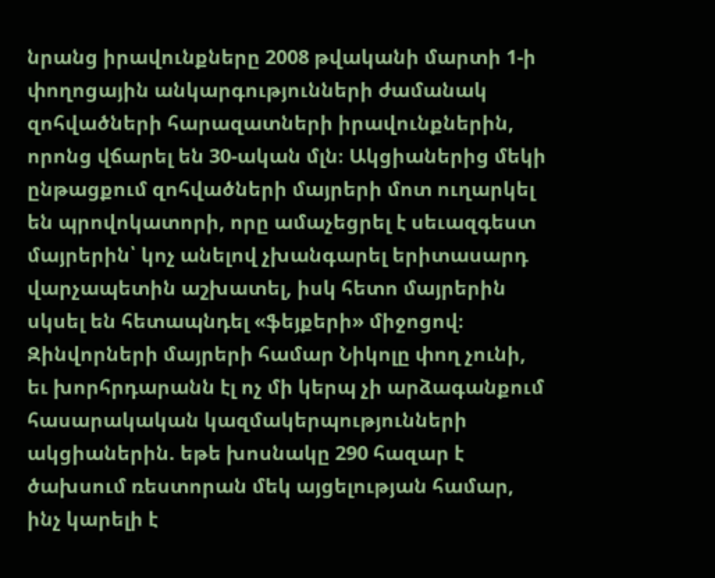նրանց իրավունքները 2008 թվականի մարտի 1-ի փողոցային անկարգությունների ժամանակ զոհվածների հարազատների իրավունքներին, որոնց վճարել են 30-ական մլն։ Ակցիաներից մեկի ընթացքում զոհվածների մայրերի մոտ ուղարկել են պրովոկատորի, որը ամաչեցրել է սեւազգեստ մայրերին՝ կոչ անելով չխանգարել երիտասարդ վարչապետին աշխատել, իսկ հետո մայրերին սկսել են հետապնդել «ֆեյքերի» միջոցով։ Զինվորների մայրերի համար Նիկոլը փող չունի, եւ խորհրդարանն էլ ոչ մի կերպ չի արձագանքում հասարակական կազմակերպությունների ակցիաներին. եթե խոսնակը 290 հազար է ծախսում ռեստորան մեկ այցելության համար, ինչ կարելի է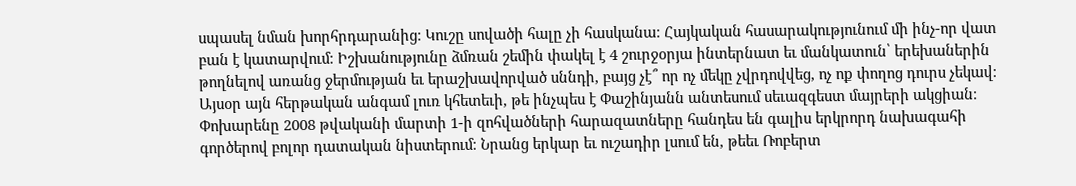սպասել նման խորհրդարանից։ Կուշը սովածի հալը չի հասկանա։ Հայկական հասարակությունում մի ինչ-որ վատ բան է կատարվում։ Իշխանությունը ձմռան շեմին փակել է 4 շուրջօրյա ինտերնատ եւ մանկատուն՝ երեխաներին թողնելով առանց ջերմության եւ երաշխավորված սննդի, բայց չէ՞ որ ոչ մեկը չվրդովվեց, ոչ ոք փողոց դուրս չեկավ։ Այսօր այն հերթական անգամ լուռ կհետեւի, թե ինչպես է Փաշինյանն անտեսում սեւազգեստ մայրերի ակցիան։ Փոխարենը 2008 թվականի մարտի 1-ի զոհվածների հարազատները հանդես են գալիս երկրորդ նախագահի գործերով բոլոր դատական նիստերում։ Նրանց երկար եւ ուշադիր լսում են, թեեւ Ռոբերտ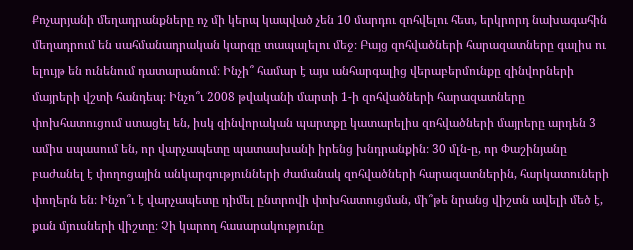Քոչարյանի մեղադրանքները ոչ մի կերպ կապված չեն 10 մարդու զոհվելու հետ, երկրորդ նախագահին մեղադրում են սահմանադրական կարգը տապալելու մեջ։ Բայց զոհվածների հարազատները գալիս ու ելույթ են ունենում դատարանում։ Ինչի՞ համար է այս անհարգալից վերաբերմունքը զինվորների մայրերի վշտի հանդեպ։ Ինչո՞ւ 2008 թվականի մարտի 1-ի զոհվածների հարազատները փոխհատուցում ստացել են, իսկ զինվորական պարտքը կատարելիս զոհվածների մայրերը արդեն 3 ամիս սպասում են, որ վարչապետը պատասխանի իրենց խնդրանքին։ 30 մլն-ը, որ Փաշինյանը բաժանել է փողոցային անկարգությունների ժամանակ զոհվածների հարազատներին, հարկատուների փողերն են։ Ինչո՞ւ է վարչապետը դիմել ընտրովի փոխհատուցման, մի՞թե նրանց վիշտն ավելի մեծ է, քան մյուսների վիշտը։ Չի կարող հասարակությունը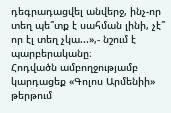դեգրադացվել անվերջ, ինչ-որ տեղ պե՞տք է սահման լինի, չէ՞ որ էլ տեղ չկա...»,- նշում է պարբերականը։
Հոդվածն ամբողջությամբ կարդացեք «Գոլոս Արմենիի» թերթում